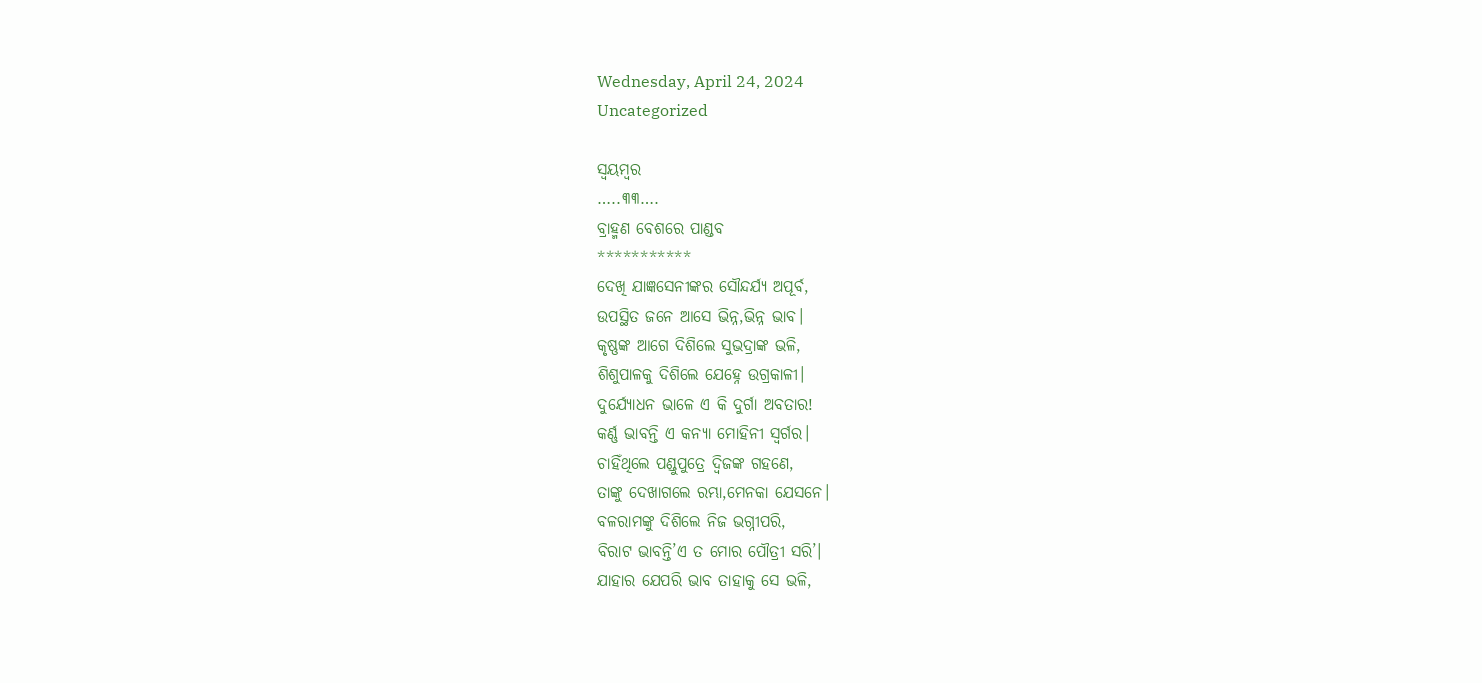Wednesday, April 24, 2024
Uncategorized

ସ୍ବୟମ୍ବର
…..୩୩….
ବ୍ରାହ୍ମଣ ବେଶରେ ପାଣ୍ଡବ
***********
ଦେଖି ଯାଜ୍ଞସେନୀଙ୍କର ସୌନ୍ଦର୍ଯ୍ୟ ଅପୂର୍ବ,
ଉପସ୍ଥିତ ଜନେ ଆସେ ଭିନ୍ନ,ଭିନ୍ନ ଭାବ।
କୃଷ୍ଣଙ୍କ ଆଗେ ଦିଶିଲେ ସୁଭଦ୍ରାଙ୍କ ଭଳି,
ଶିଶୁପାଳକୁ ଦିଶିଲେ ଯେହ୍ନେ ଉଗ୍ରକାଳୀ।
ଦୁର୍ଯ୍ୟୋଧନ ଭାଳେ ଏ କି ଦୁର୍ଗା ଅବତାର!
କର୍ଣ୍ଣ ଭାବନ୍ତି ଏ କନ୍ୟା ମୋହିନୀ ସ୍ବର୍ଗର।
ଚାହିଁଥିଲେ ପଣ୍ଡୁପୁତ୍ରେ ଦ୍ବିଜଙ୍କ ଗହଣେ,
ତାଙ୍କୁ ଦେଖାଗଲେ ରମ୍ଭା,ମେନକା ଯେସନେ।
ବଳରାମଙ୍କୁ ଦିଶିଲେ ନିଜ ଭଗ୍ନୀପରି,
ବିରାଟ ଭାବନ୍ତି’ଏ ତ ମୋର ପୌତ୍ରୀ ସରି’।
ଯାହାର ଯେପରି ଭାବ ତାହାକୁ ସେ ଭଳି,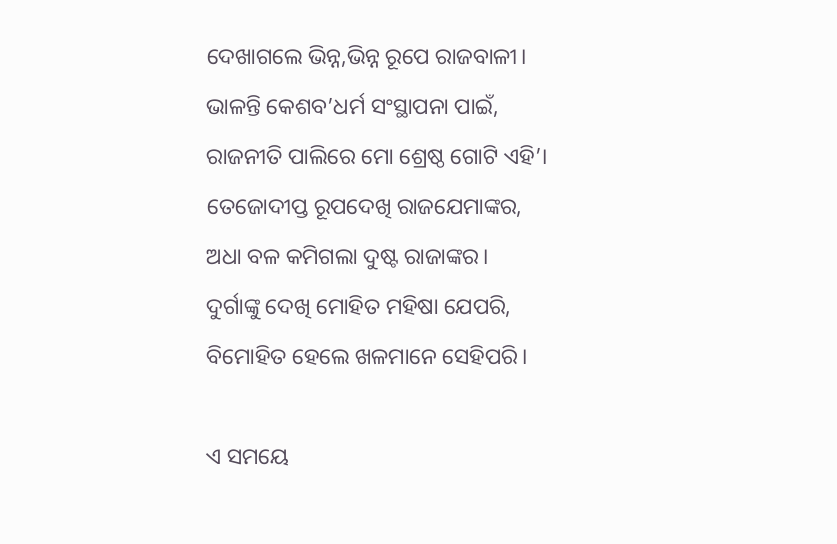ଦେଖାଗଲେ ଭିନ୍ନ,ଭିନ୍ନ ରୂପେ ରାଜବାଳୀ।
ଭାଳନ୍ତି କେଶବ’ଧର୍ମ ସଂସ୍ଥାପନା ପାଇଁ,
ରାଜନୀତି ପାଲିରେ ମୋ ଶ୍ରେଷ୍ଠ ଗୋଟି ଏହି’।
ତେଜୋଦୀପ୍ତ ରୂପଦେଖି ରାଜଯେମାଙ୍କର,
ଅଧା ବଳ କମିଗଲା ଦୁଷ୍ଟ ରାଜାଙ୍କର।
ଦୁର୍ଗାଙ୍କୁ ଦେଖି ମୋହିତ ମହିଷା ଯେପରି,
ବିମୋହିତ ହେଲେ ଖଳମାନେ ସେହିପରି।

ଏ ସମୟେ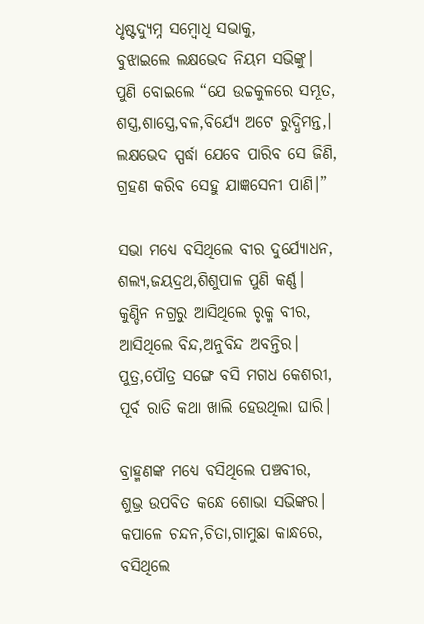ଧୃଷ୍ଟଦ୍ୟୁମ୍ନ ସମ୍ବୋଧି ସଭାକୁ,
ବୁଝାଇଲେ ଲକ୍ଷଭେଦ ନିୟମ ସଭିଙ୍କୁ।
ପୁଣି ବୋଇଲେ “ଯେ ଉଚ୍ଚକୁଳରେ ସମ୍ଭୂତ,
ଶସ୍ତ୍ର,ଶାସ୍ତ୍ରେ,ବଳ,ବିର୍ଯ୍ୟେ ଅଟେ ରୁଦ୍ଧିମନ୍ତ,।
ଲକ୍ଷଭେଦ ସ୍ପର୍ଦ୍ଧା ଯେବେ ପାରିବ ସେ ଜିଣି,
ଗ୍ରହଣ କରିବ ସେହୁ ଯାଜ୍ଞସେନୀ ପାଣି।”

ସଭା ମଧ୍ୟେ ବସିଥିଲେ ବୀର ଦୁର୍ଯ୍ୟୋଧନ,
ଶଲ୍ୟ,ଜୟଦ୍ରଥ,ଶିଶୁପାଳ ପୁଣି କର୍ଣ୍ଣ।
କୁଣ୍ଡିନ ନଗ୍ରରୁ ଆସିଥିଲେ ରୃକ୍ମ ବୀର,
ଆସିଥିଲେ ବିନ୍ଦ,ଅନୁବିନ୍ଦ ଅବନ୍ତିର।
ପୁତ୍ର,ପୌତ୍ର ସଙ୍ଗେ ବସି ମଗଧ କେଶରୀ,
ପୂର୍ବ ରାତି କଥା ଖାଲି ହେଉଥିଲା ଘାରି।

ବ୍ରାହ୍ମଣଙ୍କ ମଧ୍ୟେ ବସିଥିଲେ ପଞ୍ଚବୀର,
ଶୁଭ୍ର ଉପବିତ କନ୍ଧେ ଶୋଭା ସଭିଙ୍କର।
କପାଳେ ଚନ୍ଦନ,ଚିତା,ଗାମୁଛା କାନ୍ଧରେ,
ବସିଥିଲେ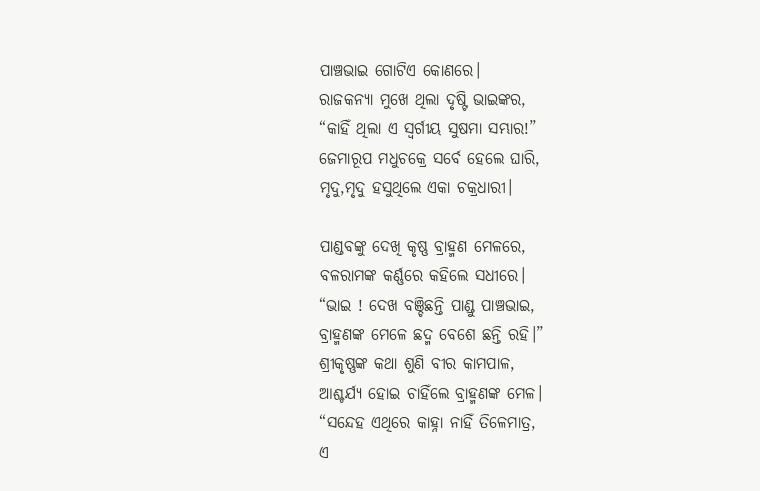ପାଞ୍ଚଭାଇ ଗୋଟିଏ କୋଣରେ।
ରାଜକନ୍ୟା ମୁଖେ ଥିଲା ଦୃଷ୍ଟି ଭାଇଙ୍କର,
“କାହିଁ ଥିଲା ଏ ସ୍ବର୍ଗୀୟ ସୁଷମା ସମ୍ଭାର!”
ଜେମାରୂପ ମଧୁଚକ୍ରେ ସର୍ବେ ହେଲେ ଘାରି,
ମୃଦୁ,ମୃଦୁ ହସୁଥିଲେ ଏକା ଚକ୍ରଧାରୀ।

ପାଣ୍ଡବଙ୍କୁ ଦେଖି କୃଷ୍ଣ ବ୍ରାହ୍ମଣ ମେଳରେ,
ବଳରାମଙ୍କ କର୍ଣ୍ଣରେ କହିଲେ ସଧୀରେ।
“ଭାଇ ! ଦେଖ ବଞ୍ଚିଛନ୍ତି ପାଣ୍ଡୁ ପାଞ୍ଚଭାଇ,
ବ୍ରାହ୍ମଣଙ୍କ ମେଳେ ଛଦ୍ମ ବେଶେ ଛନ୍ତି ରହି।”
ଶ୍ରୀକୃଷ୍ଣଙ୍କ କଥା ଶୁଣି ବୀର କାମପାଳ,
ଆଶ୍ଚର୍ଯ୍ୟ ହୋଇ ଚାହିଁଲେ ବ୍ରାହ୍ମଣଙ୍କ ମେଳ।
“ସନ୍ଦେହ ଏଥିରେ କାହ୍ନା ନାହିଁ ତିଳେମାତ୍ର,
ଏ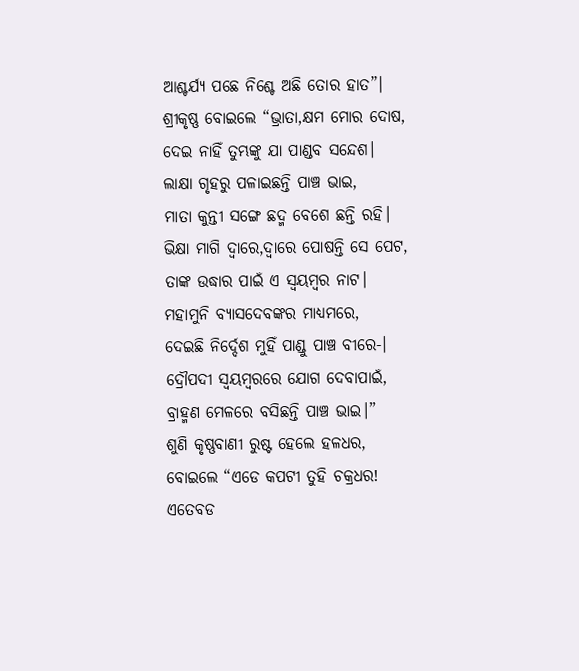ଆଶ୍ଚର୍ଯ୍ୟ ପଛେ ନିଶ୍ଚେ ଅଛି ତୋର ହାତ”।
ଶ୍ରୀକୃଷ୍ଣ ବୋଇଲେ “ଭ୍ରାତା,କ୍ଷମ ମୋର ଦୋଷ,
ଦେଇ ନାହିଁ ତୁମ୍ଭଙ୍କୁ ଯା ପାଣ୍ଡବ ସନ୍ଦେଶ।
ଲାକ୍ଷା ଗୃହରୁ ପଳାଇଛନ୍ତି ପାଞ୍ଚ ଭାଇ,
ମାତା କୁନ୍ତୀ ସଙ୍ଗେ ଛଦ୍ମ ବେଶେ ଛନ୍ତି ରହି।
ଭିକ୍ଷା ମାଗି ଦ୍ବାରେ,ଦ୍ବାରେ ପୋଷନ୍ତି ସେ ପେଟ,
ତାଙ୍କ ଉଦ୍ଧାର ପାଇଁ ଏ ସ୍ବୟମ୍ବର ନାଟ।
ମହାମୁନି ବ୍ୟାସଦେବଙ୍କର ମାଧ୍ୟମରେ,
ଦେଇଛି ନିର୍ଦ୍ଦେଶ ମୁହିଁ ପାଣ୍ଡୁ ପାଞ୍ଚ ବୀରେ-।
ଦ୍ରୌପଦୀ ସ୍ବୟମ୍ବରରେ ଯୋଗ ଦେବାପାଇଁ,
ବ୍ରାହ୍ମଣ ମେଳରେ ବସିଛନ୍ତି ପାଞ୍ଚ ଭାଇ।”
ଶୁଣି କୃଷ୍ଣବାଣୀ ରୁଷ୍ଟ ହେଲେ ହଳଧର,
ବୋଇଲେ “ଏଡେ କପଟୀ ତୁହି ଚକ୍ରଧର!
ଏତେବଡ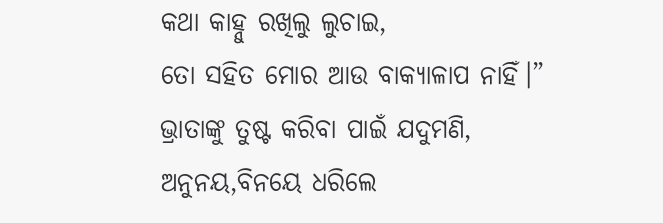କଥା କାହ୍ନୁ ରଖିଲୁ ଲୁଚାଇ,
ତୋ ସହିତ ମୋର ଆଉ ବାକ୍ୟାଳାପ ନାହିଁ।”
ଭ୍ରାତାଙ୍କୁ ତୁଷ୍ଟ କରିବା ପାଇଁ ଯଦୁମଣି,
ଅନୁନୟ,ବିନୟେ ଧରିଲେ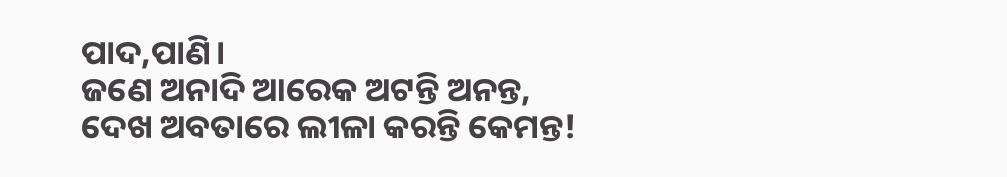ପାଦ,ପାଣି।
ଜଣେ ଅନାଦି ଆରେକ ଅଟନ୍ତି ଅନନ୍ତ,
ଦେଖ ଅବତାରେ ଲୀଳା କରନ୍ତି କେମନ୍ତ!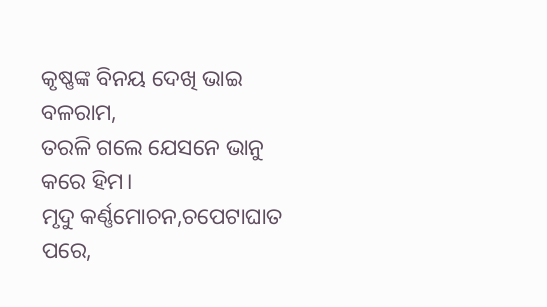କୃଷ୍ଣଙ୍କ ବିନୟ ଦେଖି ଭାଇ ବଳରାମ,
ତରଳି ଗଲେ ଯେସନେ ଭାନୁ କରେ ହିମ।
ମୃଦୁ କର୍ଣ୍ଣମୋଚନ,ଚପେଟାଘାତ ପରେ,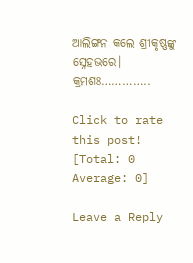ଆଲିଙ୍ଗନ କଲେ ଶ୍ରୀକୃଷ୍ଣଙ୍କୁ ସ୍ନେହଭରେ।
କ୍ରମଶଃ…………..

Click to rate this post!
[Total: 0 Average: 0]

Leave a Reply